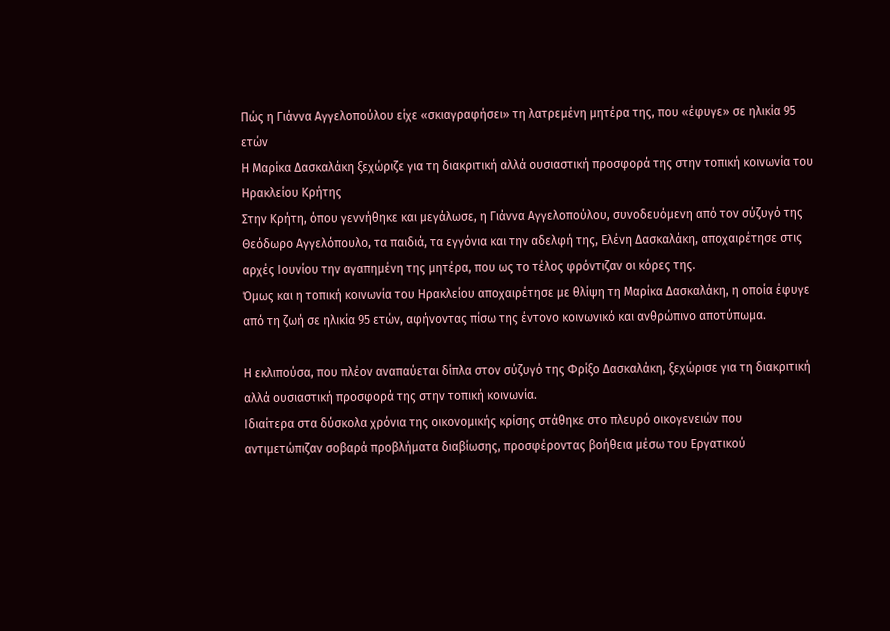Πώς η Γιάννα Αγγελοπούλου είχε «σκιαγραφήσει» τη λατρεμένη μητέρα της, που «έφυγε» σε ηλικία 95 ετών
Η Μαρίκα Δασκαλάκη ξεχώριζε για τη διακριτική αλλά ουσιαστική προσφορά της στην τοπική κοινωνία του Ηρακλείου Κρήτης
Στην Κρήτη, όπου γεννήθηκε και μεγάλωσε, η Γιάννα Αγγελοπούλου, συνοδευόμενη από τον σύζυγό της Θεόδωρο Αγγελόπουλο, τα παιδιά, τα εγγόνια και την αδελφή της, Ελένη Δασκαλάκη, αποχαιρέτησε στις αρχές Ιουνίου την αγαπημένη της μητέρα, που ως το τέλος φρόντιζαν οι κόρες της.
Όμως και η τοπική κοινωνία του Ηρακλείου αποχαιρέτησε με θλίψη τη Μαρίκα Δασκαλάκη, η οποία έφυγε από τη ζωή σε ηλικία 95 ετών, αφήνοντας πίσω της έντονο κοινωνικό και ανθρώπινο αποτύπωμα.

Η εκλιπούσα, που πλέον αναπαύεται δίπλα στον σύζυγό της Φρίξο Δασκαλάκη, ξεχώρισε για τη διακριτική αλλά ουσιαστική προσφορά της στην τοπική κοινωνία.
Ιδιαίτερα στα δύσκολα χρόνια της οικονομικής κρίσης στάθηκε στο πλευρό οικογενειών που αντιμετώπιζαν σοβαρά προβλήματα διαβίωσης, προσφέροντας βοήθεια μέσω του Εργατικού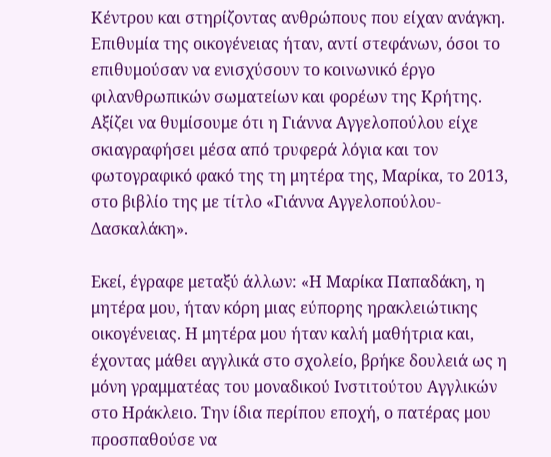Κέντρου και στηρίζοντας ανθρώπους που είχαν ανάγκη.
Επιθυμία της οικογένειας ήταν, αντί στεφάνων, όσοι το επιθυμούσαν να ενισχύσουν το κοινωνικό έργο φιλανθρωπικών σωματείων και φορέων της Κρήτης.
Αξίζει να θυμίσουμε ότι η Γιάννα Αγγελοπούλου είχε σκιαγραφήσει μέσα από τρυφερά λόγια και τον φωτογραφικό φακό της τη μητέρα της, Μαρίκα, το 2013, στο βιβλίο της με τίτλο «Γιάννα Αγγελοπούλου-Δασκαλάκη».

Εκεί, έγραφε μεταξύ άλλων: «Η Μαρίκα Παπαδάκη, η μητέρα μου, ήταν κόρη μιας εύπορης ηρακλειώτικης οικογένειας. Η μητέρα μου ήταν καλή μαθήτρια και, έχοντας μάθει αγγλικά στο σχολείο, βρήκε δουλειά ως η μόνη γραμματέας του μοναδικού Ινστιτούτου Αγγλικών στο Ηράκλειο. Την ίδια περίπου εποχή, ο πατέρας μου προσπαθούσε να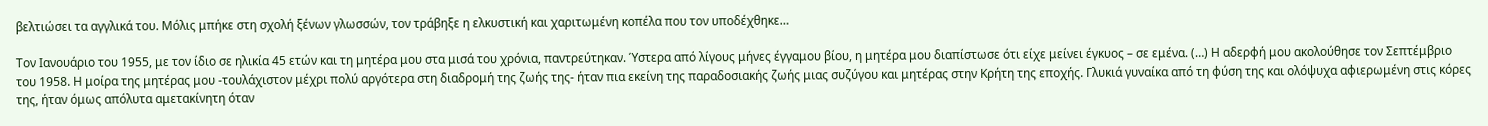βελτιώσει τα αγγλικά του. Μόλις μπήκε στη σχολή ξένων γλωσσών, τον τράβηξε η ελκυστική και χαριτωμένη κοπέλα που τον υποδέχθηκε…

Τον Ιανουάριο του 1955, με τον ίδιο σε ηλικία 45 ετών και τη μητέρα μου στα μισά του χρόνια, παντρεύτηκαν. Ύστερα από λίγους μήνες έγγαμου βίου, η μητέρα μου διαπίστωσε ότι είχε μείνει έγκυος – σε εμένα. (…) Η αδερφή μου ακολούθησε τον Σεπτέμβριο του 1958. Η μοίρα της μητέρας μου -τουλάχιστον μέχρι πολύ αργότερα στη διαδρομή της ζωής της- ήταν πια εκείνη της παραδοσιακής ζωής μιας συζύγου και μητέρας στην Κρήτη της εποχής. Γλυκιά γυναίκα από τη φύση της και ολόψυχα αφιερωμένη στις κόρες της, ήταν όμως απόλυτα αμετακίνητη όταν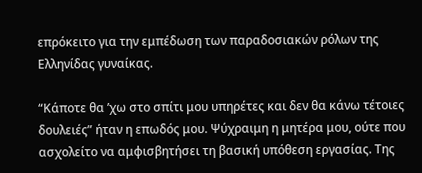επρόκειτο για την εμπέδωση των παραδοσιακών ρόλων της Ελληνίδας γυναίκας.

“Κάποτε θα ’χω στο σπίτι μου υπηρέτες και δεν θα κάνω τέτοιες δουλειές” ήταν η επωδός μου. Ψύχραιμη η μητέρα μου, ούτε που ασχολείτο να αμφισβητήσει τη βασική υπόθεση εργασίας. Της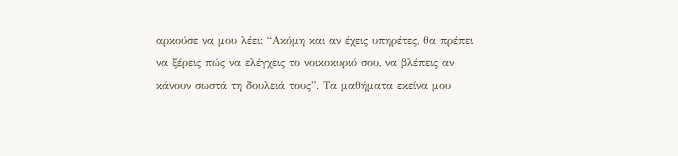αρκούσε να μου λέει: “Ακόμη και αν έχεις υπηρέτες, θα πρέπει να ξέρεις πώς να ελέγχεις το νοικοκυριό σου, να βλέπεις αν κάνουν σωστά τη δουλειά τους”. Τα μαθήματα εκείνα μου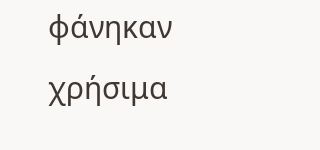φάνηκαν χρήσιμα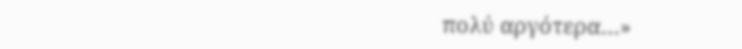πολύ αργότερα…»